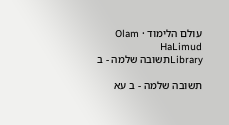עולם הלימוד · Olam HaLimud
Libraryתשובה שלמה - ב

תשובה שלמה - ב עא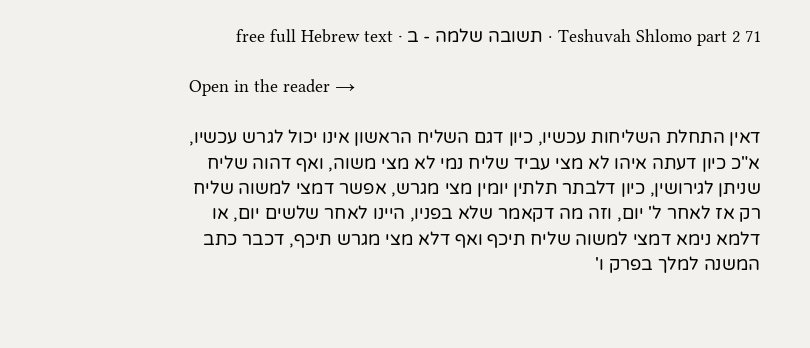Teshuvah Shlomo part 2 71 · תשובה שלמה - ב · free full Hebrew text

Open in the reader →

דאין התחלת השליחות עכשיו, כיון דגם השליח הראשון אינו יכול לגרש עכשיו, א"כ כיון דעתה איהו לא מצי עביד שליח נמי לא מצי משוה, ואף דהוה שליח שניתן לגירושין, כיון דלבתר תלתין יומין מצי מגרש, אפשר דמצי למשוה שליח רק אז לאחר ל' יום, וזה מה דקאמר שלא בפניו, היינו לאחר שלשים יום, או דלמא נימא דמצי למשוה שליח תיכף ואף דלא מצי מגרש תיכף, דכבר כתב המשנה למלך בפרק ו'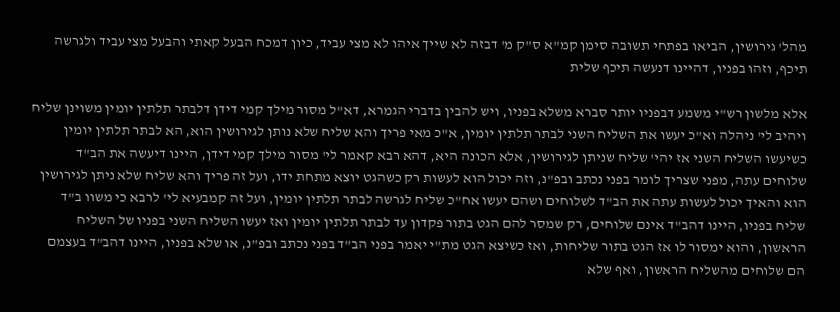מהל' גירושין, הביאו בפתחי תשובה סימן קמ"א ס"ק מ' דבזה לא שייך איהו לא מצי עביד, כיון דמכח הבעל קאתי והבעל מצי עביד ולגרשה תיכף, וזהו בפניו, דהיינו דנעשה תיכף שלית

אלא מלשון רש"י משמע דבפניו יותר סברא משלא בפניו, ויש להבין בדברי הגמרא, דא"ל מסור מילך קמי דידן דלבתר תלתין יומין משוינן שליח ויהיב לי' ניהלה וא"כ יעשו את השליח השני לבתר תלתין יומין, א"כ מאי פריך והא שליח שלא נותן לגירושין הוא, הא לבתר תלתין יומין כשיעשו השליח השני אז יהי' שליח שניתן לגירושין, אלא הכונה היא, דהא רבא קאמר לי' מסור מילך קמי דידן, היינו דיעשה את הב"ד שלוחים עתה, מפני שצריך לומר בפני נכתב ובפ"נ, וזה יכול הוא לעשות רק כשהגט יוצא מתחת ידו, ועל זה פריך והא שליח שלא ניתן לגירושין הוא והאיך יכול לעשות עתה את הב"ד לשלוחים ושהם יעשו אח"כ שליח לגרשה לבתר תלתין יומין, ועל זה קמבעיא לי' לרבא כי משוו ב"ד שליח בפניו, היינו דהב"ד אינם שלוחים, רק שמסר להם הגט בתור פקדון עד לבתר תלתין יומין ואז יעשו השליח השני בפניו של השליח הראשון, והוא ימסור לו אז הגט בתור שליחות, ואז כשיצא הגט מת"י יאמר בפני הב"ד בפני נכתב ובפ"נ, או שלא בפניו, היינו דהב"ד בעצמם הם שלוחים מהשליח הראשון, ואף שלא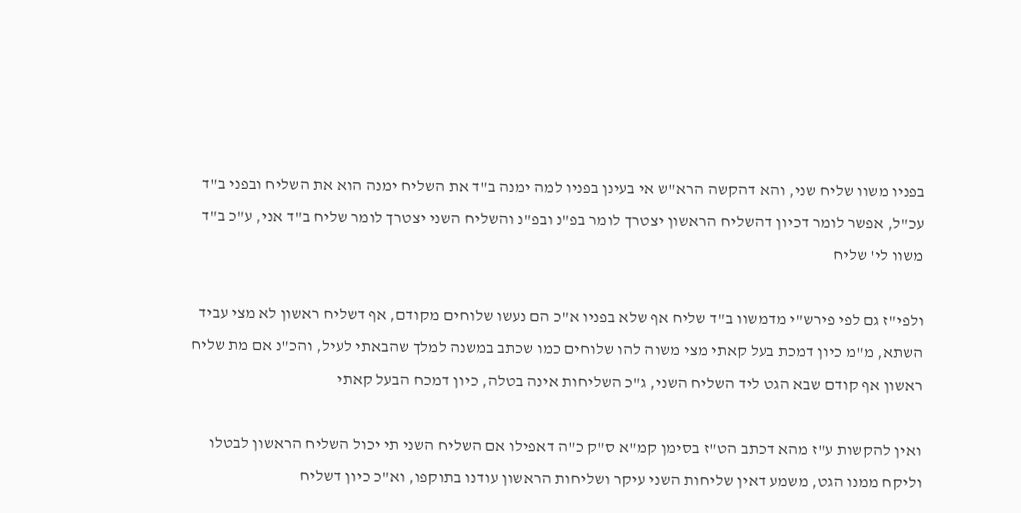בפניו משוו שליח שני, והא דהקשה הרא"ש אי בעינן בפניו למה ימנה ב"ד את השליח ימנה הוא את השליח ובפני ב"ד עכ"ל, אפשר לומר דכיון דהשליח הראשון יצטרך לומר בפ"נ ובפ"נ והשליח השני יצטרך לומר שליח ב"ד אני, ע"כ ב"ד משוו לי' שליח

ולפי"ז גם לפי פירש"י מדמשוו ב"ד שליח אף שלא בפניו א"כ הם נעשו שלוחים מקודם, אף דשליח ראשון לא מצי עביד השתא, מ"מ כיון דמכת בעל קאתי מצי משוה להו שלוחים כמו שכתב במשנה למלך שהבאתי לעיל, והכ"נ אם מת שליח ראשון אף קודם שבא הגט ליד השליח השני, ג"כ השליחות אינה בטלה, כיון דמכח הבעל קאתי

ואין להקשות ע"ז מהא דכתב הט"ז בסימן קמ"א ס"ק כ"ה דאפילו אם השליח השני תי יכול השליח הראשון לבטלו וליקח ממנו הגט, משמע דאין שליחות השני עיקר ושליחות הראשון עודנו בתוקפו, וא"כ כיון דשליח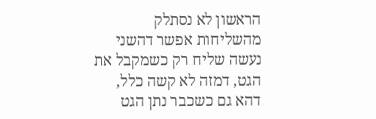הראשון לא נסתלק מהשליחות אפשר דהשני נעשה שליח רק כשמקבל את הגט, דמזה לא קשה כלל, דהא גם כשכבר נתן הגט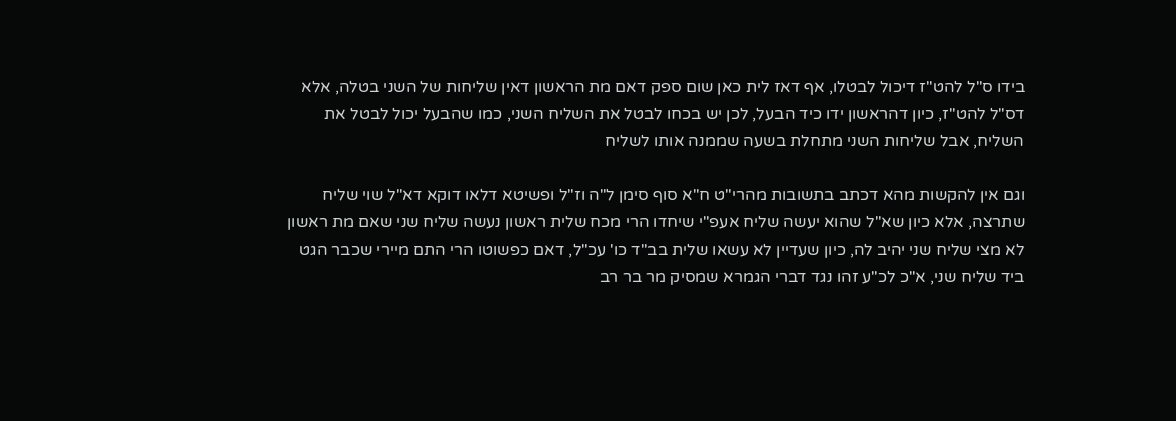בידו ס"ל להט"ז דיכול לבטלו, אף דאז לית כאן שום ספק דאם מת הראשון דאין שליחות של השני בטלה, אלא דס"ל להט"ז, כיון דהראשון ידו כיד הבעל, לכן יש בכחו לבטל את השליח השני, כמו שהבעל יכול לבטל את השליח, אבל שליחות השני מתחלת בשעה שממנה אותו לשליח

וגם אין להקשות מהא דכתב בתשובות מהרי"ט ח"א סוף סימן ל"ה וז"ל ופשיטא דלאו דוקא דא"ל שוי שליח שתרצה, אלא כיון שא"ל שהוא יעשה שליח אעפ"י שיחדו הרי מכח שלית ראשון נעשה שליח שני שאם מת ראשון לא מצי שליח שני יהיב לה, כיון שעדיין לא עשאו שלית בב"ד כו' עכ"ל, דאם כפשוטו הרי התם מיירי שכבר הגט ביד שליח שני, א"כ לכ"ע זהו נגד דברי הגמרא שמסיק מר בר רב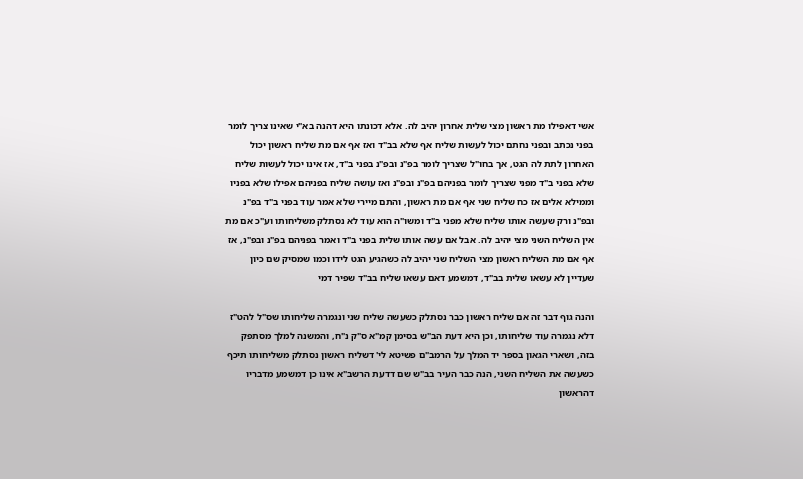אשי דאפילו מת ראשון מצי שלית אחרון יהיב לה. אלא דכונתו היא דהנה בא"י שאינו צריך לומר בפני נכתב ובפני נחתם יכול לעשות שליח אף שלא בב"ד ואז אף אם מת שליח ראשון יכול האחרון לתת לה הגט, אך בחו"ל שצריך לומר בפ"נ ובפ"נ בפני ב"ד, אז אינו יכול לעשות שליח שלא בפני ב"ד מפני שצריך לומר בפניהם בפ"נ ובפ"נ ואז עושה שליח בפניהם אפילו שלא בפניו וממילא אלים אז כח שליח שני אף אם מת ראשון, והתם מיירי שלא אמר עוד בפני ב"ד בפ"נ ובפ"נ ורק שעשה אותו שליח שלא מפני ב"ד ומשו"ה הוא עוד לא נסתלק משליחותו וע"כ אם מת אין השליח השני מצי יהיב לה. אבל אם עשה אותו שלית בפני ב"ד ואמר בפניהם בפ"נ ובפ"נ, אז אף אם מת השליח ראשון מצי השליח שני יהיב לה כשהגיע הגט לידו וכמו שמסיק שם כיון שעדיין לא עשאו שלית בב"ד, דמשמע דאם עשאו שליח בב"ד שפיר דמי

והנה גוף דבר זה אם שליח ראשון כבר נסתלק כשעשה שליח שני ונגמרה שליחותו שס"ל להט"ז דלא נגמרה עוד שליחותו, וכן היא דעת הב"ש בסימן קמ"א ס"ק נ"ח, והמשנה למלך מסתפק בזה, ושארי הגאון בספר יד המלך על הרמב"ם פשיטא לי' דשליח ראשון נסתלק משליחותו תיכף כשעשה את השליח השני, הנה כבר העיר בב"ש שם דדעת הרשב"א אינו כן דמשמע מדבריו דהראשון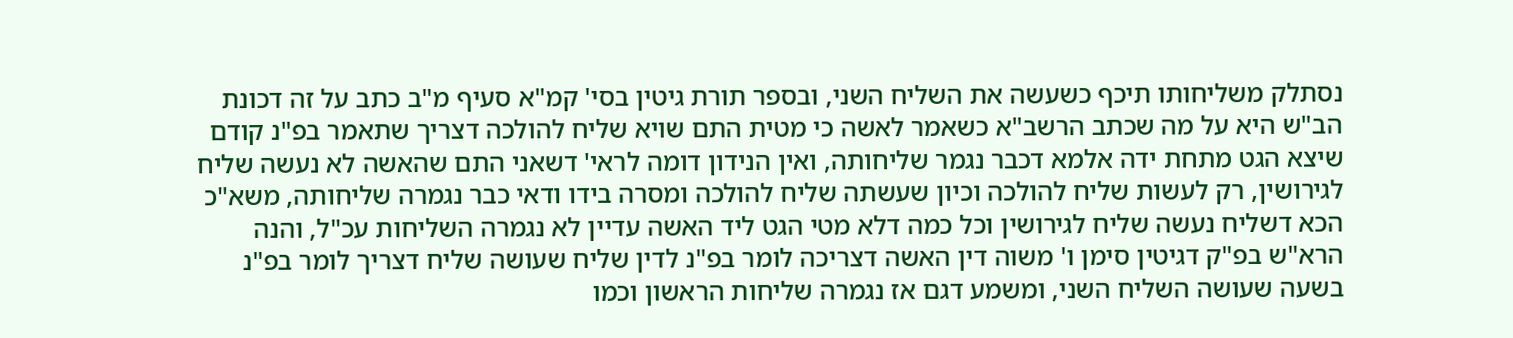נסתלק משליחותו תיכף כשעשה את השליח השני, ובספר תורת גיטין בסי' קמ"א סעיף מ"ב כתב על זה דכונת הב"ש היא על מה שכתב הרשב"א כשאמר לאשה כי מטית התם שויא שליח להולכה דצריך שתאמר בפ"נ קודם שיצא הגט מתחת ידה אלמא דכבר נגמר שליחותה, ואין הנידון דומה לראי' דשאני התם שהאשה לא נעשה שליח לגירושין, רק לעשות שליח להולכה וכיון שעשתה שליח להולכה ומסרה בידו ודאי כבר נגמרה שליחותה, משא"כ הכא דשליח נעשה שליח לגירושין וכל כמה דלא מטי הגט ליד האשה עדיין לא נגמרה השליחות עכ"ל, והנה הרא"ש בפ"ק דגיטין סימן ו' משוה דין האשה דצריכה לומר בפ"נ לדין שליח שעושה שליח דצריך לומר בפ"נ בשעה שעושה השליח השני, ומשמע דגם אז נגמרה שליחות הראשון וכמו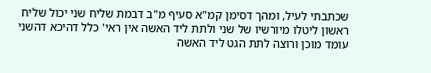שכתבתי לעיל, ומהך דסימן קמ"א סעיף מ"ב דבמת שליח שני יכול שליח ראשון ליטלו מיורשיו של שני ולתת ליד האשה אין ראי' כלל דהיכא דהשני עומד מוכן ורוצה לתת הגט ליד האשה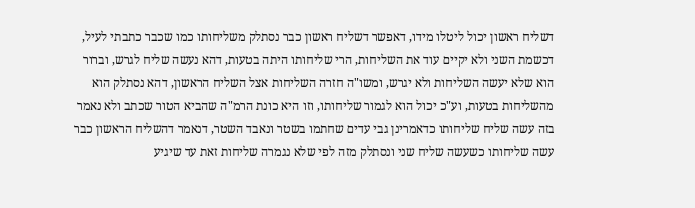דשליח ראשון יכול ליטלו מידו, דאפשר דשליח ראשון כבר נסתלק משליחותו כמו שכבר כתבתי לעיל, דכשמת השני ולא יקיים עוד את השליחות, הרי שליחותו היתה בטעות, דהא נעשה שליח לגרש, וברור הוא שלא יעשה השליחות ולא יגרש, ומשו"ה חזרה השליחות אצל השליח הראשון, דהא נסתלק הוא מהשליחות בטעות, וע"כ יכול הוא לגמור שליחותו, וזו היא כונת הרמ"ה שהביא הטור שכתב ולא נאמר בזה עשה שליח שליחותו כדאמרינן גבי עדים שחתמו בשטר ונאבד השטר, דנאמר דהשליח הראשון כבר עשה שליחותו כשעשה שליח שני ונסתלק מזה לפי שלא נגמרה שליחות זאת עד שיגיע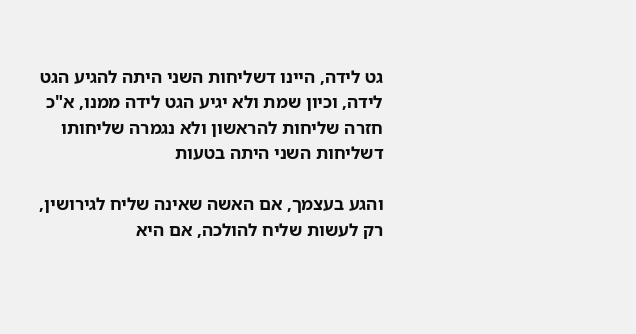גט לידה, היינו דשליחות השני היתה להגיע הגט לידה, וכיון שמת ולא יגיע הגט לידה ממנו, א"כ חזרה שליחות להראשון ולא נגמרה שליחותו דשליחות השני היתה בטעות

והגע בעצמך, אם האשה שאינה שליח לגירושין, רק לעשות שליח להולכה, אם היא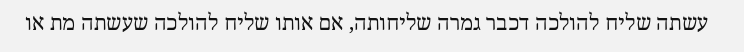עשתה שליח להולכה דכבר גמרה שליחותה, אם אותו שליח להולכה שעשתה מת או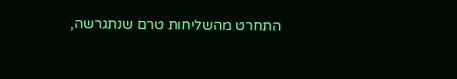התחרט מהשליחות טרם שנתגרשה,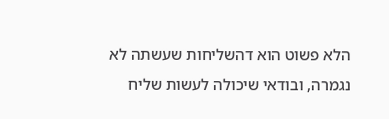הלא פשוט הוא דהשליחות שעשתה לא נגמרה, ובודאי שיכולה לעשות שליח